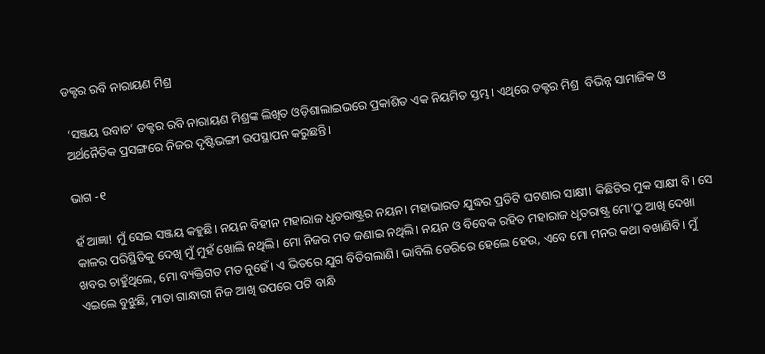ଡକ୍ଟର ରବି ନାରାୟଣ ମିଶ୍ର

 ‘ସଞ୍ଜୟ ଉବାଚ’ ଡକ୍ଟର ରବି ନାରାୟଣ ମିଶ୍ରଙ୍କ ଲିଖିତ ଓଡ଼ିଶାଲାଇଭରେ ପ୍ରକାଶିତ ଏକ ନିୟମିତ ସ୍ତମ୍ଭ। ଏଥିରେ ଡକ୍ଟର ମିଶ୍ର  ବିଭିନ୍ନ ସାମାଜିକ ଓ ଅର୍ଥନୈତିକ ପ୍ରସଙ୍ଗରେ ନିଜର ଦୃଷ୍ଟିଭଙ୍ଗୀ ଉପସ୍ଥାପନ କରୁଛନ୍ତି।

ଭାଗ -୧

ହଁ ଆଜ୍ଞା! ମୁଁ ସେଇ ସଞ୍ଜୟ କହୁଛି। ନୟନ ବିହୀନ ମହାରାଜ ଧୃତରାଷ୍ଟ୍ରର ନୟନ। ମହାଭାରତ ଯୁଦ୍ଧର ପ୍ରତିଟି ଘଟଣାର ସାକ୍ଷୀ। କିଛିଟିର ମୁକ ସାକ୍ଷୀ ବି। ସେ କାଳର ପରିସ୍ଥିତିକୁ ଦେଖି ମୁଁ ମୁହଁ ଖୋଲି ନଥିଲି। ମୋ ନିଜର ମତ ଜଣାଇ ନଥିଲି। ନୟନ ଓ ବିବେକ ରହିତ ମହାରାଜ ଧୃତରାଷ୍ଟ୍ର ମୋ’ଠୁ ଆଖି ଦେଖା ଖବର ଚାହୁଁଥିଲେ, ମୋ ବ୍ୟକ୍ତିଗତ ମତ ନୁହେଁ। ଏ ଭିତରେ ଯୁଗ ବିତିଗଲାଣି। ଭାବିଲି ଡେରିରେ ହେଲେ ହେଉ, ଏବେ ମୋ ମନର କଥା ବଖାଣିବି। ମୁଁ ଏଇଲେ ବୁଝୁଛି, ମାତା ଗାନ୍ଧାରୀ ନିଜ ଆଖି ଉପରେ ପଟି ବାନ୍ଧି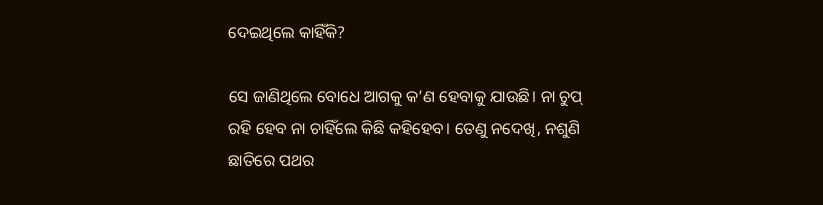ଦେଇଥିଲେ କାହିଁକି?

ସେ ଜାଣିଥିଲେ ବୋଧେ ଆଗକୁ କ’ଣ ହେବାକୁ ଯାଉଛି। ନା ଚୁପ୍‌ ରହି ହେବ ନା ଚାହିଁଲେ କିଛି କହିହେବ। ତେଣୁ ନଦେଖି, ନଶୁଣି ଛାତିରେ ପଥର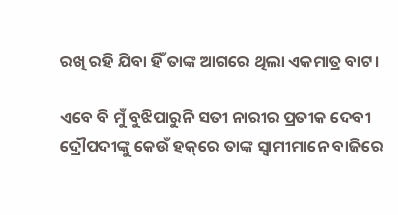ରଖି ରହି ଯିବା ହିଁ ତାଙ୍କ ଆଗରେ ଥିଲା ଏକମାତ୍ର ବାଟ।

ଏବେ ବି ମୁଁ ବୁଝିପାରୁନି ସତୀ ନାରୀର ପ୍ରତୀକ ଦେବୀ ଦ୍ରୌପଦୀଙ୍କୁ କେଉଁ ହକ୍‌ରେ ତାଙ୍କ ସ୍ୱାମୀମାନେ ବାଜିରେ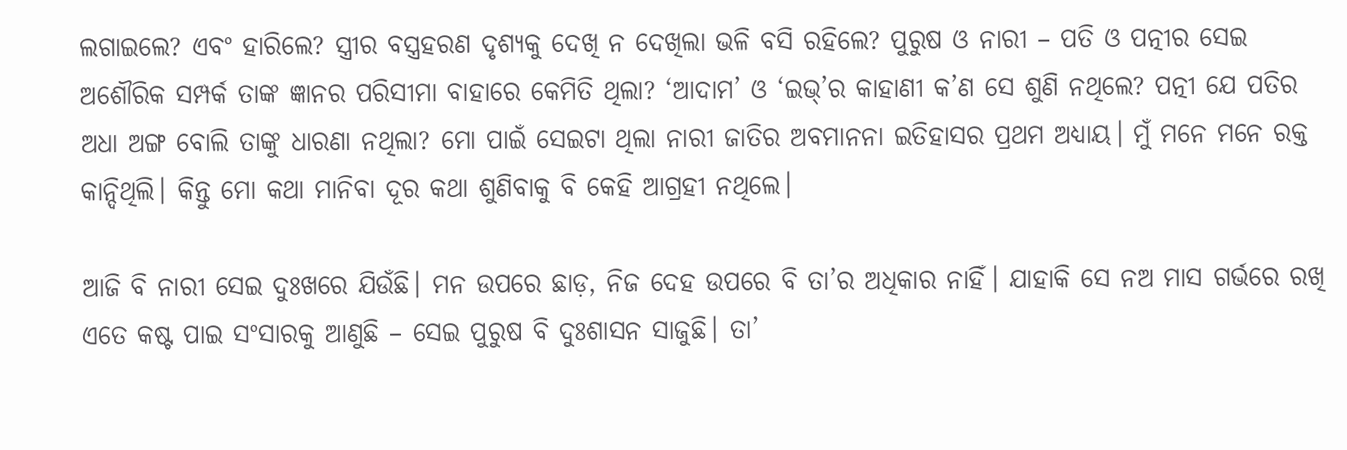ଲଗାଇଲେ? ଏବଂ ହାରିଲେ? ସ୍ତ୍ରୀର ବସ୍ତ୍ରହରଣ ଦୃଶ୍ୟକୁ ଦେଖି ନ ଦେଖିଲା ଭଳି ବସି ରହିଲେ? ପୁରୁଷ ଓ ନାରୀ – ପତି ଓ ପତ୍ନୀର ସେଇ ଅଶୌରିକ ସମ୍ପର୍କ ତାଙ୍କ ଜ୍ଞାନର ପରିସୀମା ବାହାରେ କେମିତି ଥିଲା? ‘ଆଦାମ’ ଓ ‘ଇଭ୍‌’ର କାହାଣୀ କ’ଣ ସେ ଶୁଣି ନଥିଲେ? ପତ୍ନୀ ଯେ ପତିର ଅଧା ଅଙ୍ଗ ବୋଲି ତାଙ୍କୁ ଧାରଣା ନଥିଲା? ମୋ ପାଇଁ ସେଇଟା ଥିଲା ନାରୀ ଜାତିର ଅବମାନନା ଇତିହାସର ପ୍ରଥମ ଅଧ୍ୟାୟ। ମୁଁ ମନେ ମନେ ରକ୍ତ କାନ୍ଦିଥିଲି। କିନ୍ତୁ ମୋ କଥା ମାନିବା ଦୂର କଥା ଶୁଣିବାକୁ ବି କେହି ଆଗ୍ରହୀ ନଥିଲେ।

ଆଜି ବି ନାରୀ ସେଇ ଦୁଃଖରେ ଯିଉଁଛି। ମନ ଉପରେ ଛାଡ଼, ନିଜ ଦେହ ଉପରେ ବି ତା’ର ଅଧିକାର ନାହିଁ। ଯାହାକି ସେ ନଅ ମାସ ଗର୍ଭରେ ରଖି ଏତେ କଷ୍ଟ ପାଇ ସଂସାରକୁ ଆଣୁଛି – ସେଇ ପୁରୁଷ ବି ଦୁଃଶାସନ ସାଜୁଛି। ତା’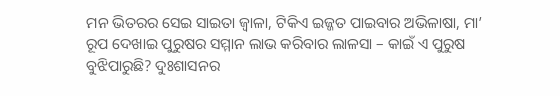ମନ ଭିତରର ସେଇ ସାଇତା ଜ୍ୱାଳା, ଟିକିଏ ଇଜ୍ଜତ ପାଇବାର ଅଭିଳାଷା, ମା’ ରୂପ ଦେଖାଇ ପୁରୁଷର ସମ୍ମାନ ଲାଭ କରିବାର ଲାଳସା – କାଇଁ ଏ ପୁରୁଷ ବୁଝିପାରୁଛି? ଦୁଃଶାସନର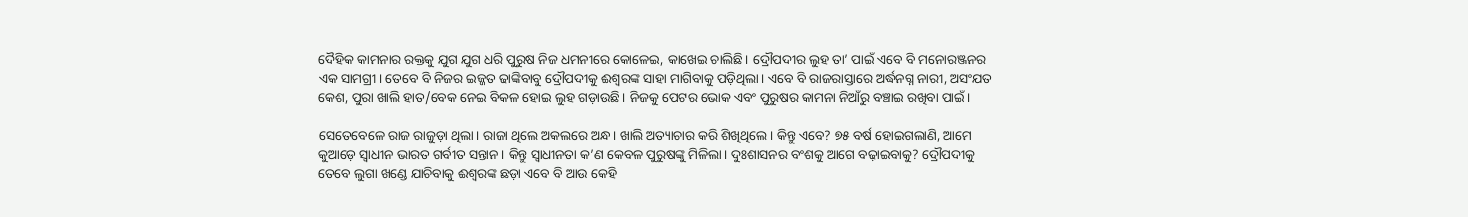ଦୈହିକ କାମନାର ରକ୍ତକୁ ଯୁଗ ଯୁଗ ଧରି ପୁରୁଷ ନିଜ ଧମନୀରେ କୋଳେଇ, କାଖେଇ ଚାଲିଛି। ଦ୍ରୌପଦୀର ଲୁହ ତା’ ପାଇଁ ଏବେ ବି ମନୋରଞ୍ଜନର ଏକ ସାମଗ୍ରୀ। ତେବେ ବି ନିଜର ଇଜ୍ଜତ ଢାଙ୍କିବାବୁ ଦ୍ରୌପଦୀକୁ ଈଶ୍ୱରଙ୍କ ସାହା ମାଗିବାକୁ ପଡ଼ିଥିଲା। ଏବେ ବି ରାଜରାସ୍ତାରେ ଅର୍ଦ୍ଧନଗ୍ନ ନାରୀ, ଅସଂଯତ କେଶ, ପୁରା ଖାଲି ହାତ/ବେକ ନେଇ ବିକଳ ହୋଇ ଲୁହ ଗଡ଼ାଉଛି। ନିଜକୁ ପେଟର ଭୋକ ଏବଂ ପୁରୁଷର କାମନା ନିଆଁରୁ ବଞ୍ଚାଇ ରଖିବା ପାଇଁ।

ସେତେବେଳେ ରାଜ ରାଜୁଡ଼ା ଥିଲା। ରାଜା ଥିଲେ ଅକଲରେ ଅନ୍ଧ। ଖାଲି ଅତ୍ୟାଚାର କରି ଶିଖିଥିଲେ। କିନ୍ତୁ ଏବେ? ୭୫ ବର୍ଷ ହୋଇଗଲାଣି, ଆମେ କୁଆଡ଼େ ସ୍ୱାଧୀନ ଭାରତ ଗର୍ବୀତ ସନ୍ତାନ। କିନ୍ତୁ ସ୍ୱାଧୀନତା କ’ଣ କେବଳ ପୁରୁଷଙ୍କୁ ମିଳିଲା। ଦୁଃଶାସନର ବଂଶକୁ ଆଗେ ବଢ଼ାଇବାକୁ? ଦ୍ରୌପଦୀକୁ ତେବେ ଲୁଗା ଖଣ୍ଡେ ଯାଚିବାକୁ ଈଶ୍ୱରଙ୍କ ଛଡ଼ା ଏବେ ବି ଆଉ କେହି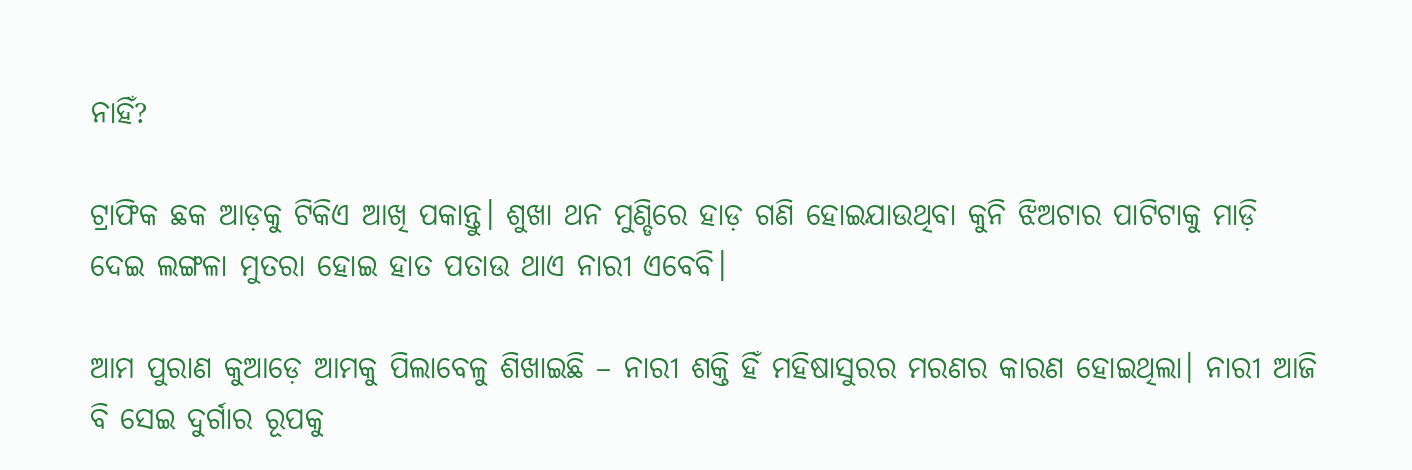ନାହିଁ?

ଟ୍ରାଫିକ ଛକ ଆଡ଼କୁ ଟିକିଏ ଆଖି ପକାନ୍ତୁ। ଶୁଖା ଥନ ମୁଣ୍ଡିରେ ହାଡ଼ ଗଣି ହୋଇଯାଉଥିବା କୁନି ଝିଅଟାର ପାଟିଟାକୁ ମାଡ଼ି ଦେଇ ଲଙ୍ଗଳା ମୁତରା ହୋଇ ହାତ ପତାଉ ଥାଏ ନାରୀ ଏବେବି।

ଆମ ପୁରାଣ କୁଆଡ଼େ ଆମକୁ ପିଲାବେଳୁ ଶିଖାଇଛି – ନାରୀ ଶକ୍ତି ହିଁ ମହିଷାସୁରର ମରଣର କାରଣ ହୋଇଥିଲା। ନାରୀ ଆଜି ବି ସେଇ ଦୁର୍ଗାର ରୂପକୁ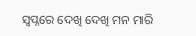ସ୍ୱପ୍ନରେ ଦେଖି ଦେଖି ମନ ମାରି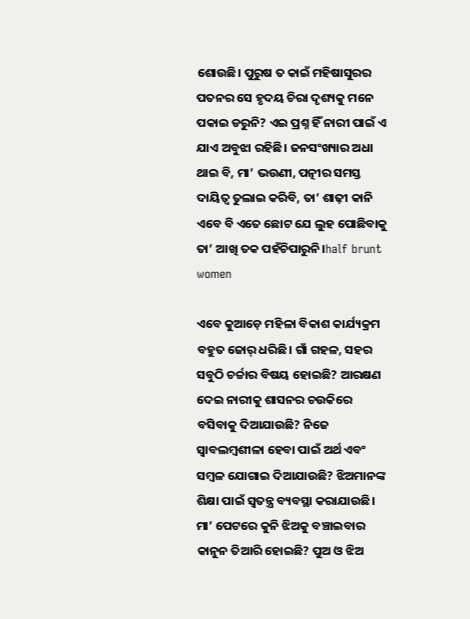ଶୋଉଛି। ପୁରୁଷ ତ କାଇଁ ମହିଷାସୁରର ପତନର ସେ ହୃଦୟ ଚିରା ଦୃଶ୍ୟକୁ ମନେ ପକାଇ ଡରୁନି? ଏଇ ପ୍ରଶ୍ନ ହିଁ ନାରୀ ପାଇଁ ଏ ଯାଏ ଅବୁଝା ରହିଛି। ଜନସଂଖ୍ୟାର ଅଧା ଥାଇ ବି, ମା’ ଭଉଣୀ, ପତ୍ନୀର ସମସ୍ତ ଦାୟିତ୍ୱ ତୁଲାଇ କରିବି, ତା’ ଶାଢ଼ୀ କାନି ଏବେ ବି ଏତେ ଛୋଟ ଯେ ଲୁହ ପୋଛିବାକୁ ତା’ ଆଖି ତକ ପହଁଚିପାରୁନି।half brunt women

ଏବେ କୁଆଡ଼େ ମହିଳା ବିକାଶ କାର୍ଯ୍ୟକ୍ରମ ବହୁତ ଜୋର୍‌ ଧରିଛି। ଗାଁ ଗହଳ, ସହର ସବୁଠି ଚର୍ଚ୍ଚାର ବିଷୟ ହୋଇଛି? ଆରକ୍ଷଣ ଦେଇ ନାରୀକୁ ଶାସନର ଚଉକିରେ ବସିବାକୁ ଦିଆଯାଉଛି? ନିଜେ ସ୍ୱାବଲମ୍ବଶୀଳା ହେବା ପାଇଁ ଅର୍ଥ ଏବଂ ସମ୍ବଳ ଯୋଗାଇ ଦିଆଯାଉଛି? ଝିଅମାନଙ୍କ ଶିକ୍ଷା ପାଇଁ ସ୍ୱତନ୍ତ୍ର ବ୍ୟବସ୍ଥା କରାଯାଉଛି। ମା’ ପେଟରେ କୁନି ଝିଅକୁ ବଞ୍ଚାଇବାର କାନୁନ ତିଆରି ହୋଇଛି? ପୁଅ ଓ ଝିଅ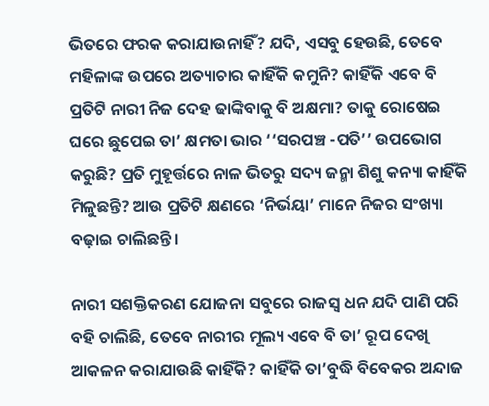ଭିତରେ ଫରକ କରାଯାଉନାହିଁ? ଯଦି, ଏସବୁ ହେଉଛି, ତେବେ ମହିଳାଙ୍କ ଉପରେ ଅତ୍ୟାଚାର କାହିଁକି କମୁନି? କାହିଁକି ଏବେ ବି ପ୍ରତିଟି ନାରୀ ନିଜ ଦେହ ଢାଙ୍କିବାକୁ ବି ଅକ୍ଷମା? ତାକୁ ରୋଷେଇ ଘରେ ଛୁପେଇ ତା’ କ୍ଷମତା ଭାର ‘‘ସରପଞ୍ଚ -ପତି’’ ଉପଭୋଗ କରୁଛି? ପ୍ରତି ମୁହୂର୍ତ୍ତରେ ନାଳ ଭିତରୁ ସଦ୍ୟ ଜନ୍ମା ଶିଶୁ କନ୍ୟା କାହିଁକି ମିଳୁଛନ୍ତି? ଆଉ ପ୍ରତିଟି କ୍ଷଣରେ ‘ନିର୍ଭୟା’ ମାନେ ନିଜର ସଂଖ୍ୟା ବଢ଼ାଇ ଚାଲିଛନ୍ତି।

ନାରୀ ସଶକ୍ତିକରଣ ଯୋଜନା ସବୁରେ ରାଜସ୍ୱ ଧନ ଯଦି ପାଣି ପରି ବହି ଚାଲିଛି, ତେବେ ନାରୀର ମୂଲ୍ୟ ଏବେ ବି ତା’ ରୂପ ଦେଖି ଆକଳନ କରାଯାଉଛି କାହିଁକି? କାହିଁକି ତା’ବୁଦ୍ଧି ବିବେକର ଅନ୍ଦାଜ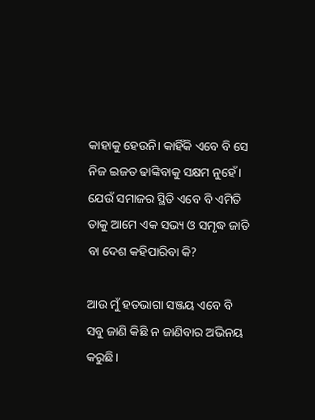କାହାକୁ ହେଉନି। କାହିଁକି ଏବେ ବି ସେ ନିଜ ଇଜତ ଢାଙ୍କିବାକୁ ସକ୍ଷମ ନୁହେଁ। ଯେଉଁ ସମାଜର ସ୍ଥିତି ଏବେ ବି ଏମିତି ତାକୁ ଆମେ ଏକ ସଭ୍ୟ ଓ ସମୃଦ୍ଧ ଜାତି ବା ଦେଶ କହିପାରିବା କି?

ଆଉ ମୁଁ ହତଭାଗା ସଞ୍ଜୟ ଏବେ ବି ସବୁ ଜାଣି କିଛି ନ ଜାଣିବାର ଅଭିନୟ କରୁଛି।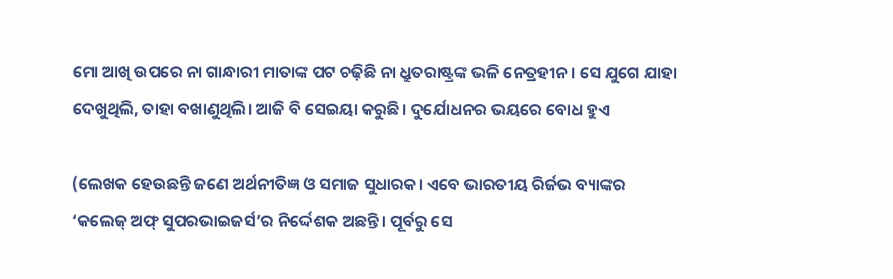ମୋ ଆଖି ଉପରେ ନା ଗାନ୍ଧାରୀ ମାତାଙ୍କ ପଟ ଚଢ଼ିଛି ନା ଧ୍ରୁତରାଷ୍ଟ୍ରଙ୍କ ଭଳି ନେତ୍ରହୀନ। ସେ ଯୁଗେ ଯାହା ଦେଖୁଥିଲି, ତାହା ବଖାଣୁଥିଲି। ଆଜି ବି ସେଇୟା କରୁଛି। ଦୁର୍ଯୋଧନର ଭୟରେ ବୋଧ ହୁଏ

(ଲେଖକ ହେଉଛନ୍ତି ଜଣେ ଅର୍ଥନୀତିଜ୍ଞ ଓ ସମାଜ ସୁଧାରକ। ଏବେ ଭାରତୀୟ ରିର୍ଜଭ ବ୍ୟାଙ୍କର ‘କଲେଜ୍‌ ଅଫ୍‌ ସୁପରଭାଇଜର୍ସ’ର ନିର୍ଦ୍ଦେଶକ ଅଛନ୍ତି। ପୂର୍ବରୁ ସେ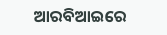ଆରବିଆଇରେ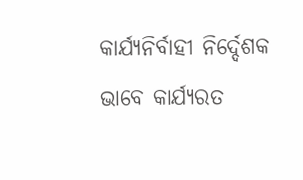କାର୍ଯ୍ୟନିର୍ବାହୀ ନିର୍ଦ୍ଦେଶକ ଭାବେ କାର୍ଯ୍ୟରତ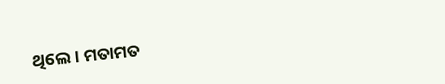ଥିଲେ। ମତାମତ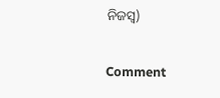ନିଜସ୍ୱ)

Comment